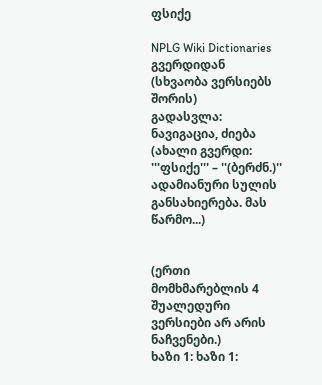ფსიქე

NPLG Wiki Dictionaries გვერდიდან
(სხვაობა ვერსიებს შორის)
გადასვლა: ნავიგაცია, ძიება
(ახალი გვერდი: '''ფსიქე''' – ''(ბერძნ.)'' ადამიანური სულის განსახიერება. მას წარმო...)


(ერთი მომხმარებლის 4 შუალედური ვერსიები არ არის ნაჩვენები.)
ხაზი 1: ხაზი 1: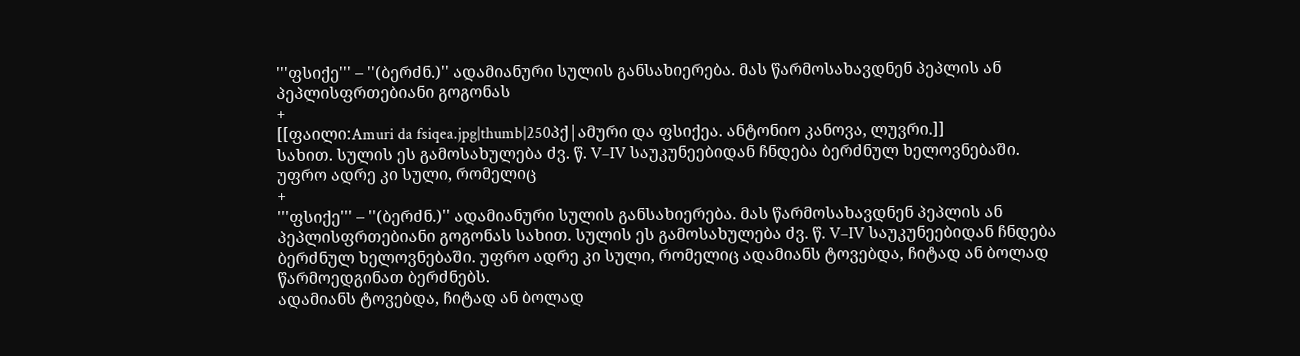'''ფსიქე''' – ''(ბერძნ.)'' ადამიანური სულის განსახიერება. მას წარმოსახავდნენ პეპლის ან პეპლისფრთებიანი გოგონას
+
[[ფაილი:Amuri da fsiqea.jpg|thumb|250პქ|ამური და ფსიქეა. ანტონიო კანოვა, ლუვრი.]]
სახით. სულის ეს გამოსახულება ძვ. წ. V–IV საუკუნეებიდან ჩნდება ბერძნულ ხელოვნებაში. უფრო ადრე კი სული, რომელიც
+
'''ფსიქე''' – ''(ბერძნ.)'' ადამიანური სულის განსახიერება. მას წარმოსახავდნენ პეპლის ან პეპლისფრთებიანი გოგონას სახით. სულის ეს გამოსახულება ძვ. წ. V–IV საუკუნეებიდან ჩნდება ბერძნულ ხელოვნებაში. უფრო ადრე კი სული, რომელიც ადამიანს ტოვებდა, ჩიტად ან ბოლად წარმოედგინათ ბერძნებს.
ადამიანს ტოვებდა, ჩიტად ან ბოლად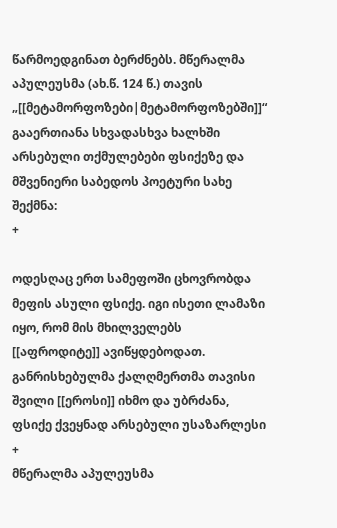წარმოედგინათ ბერძნებს. მწერალმა აპულეუსმა (ახ.წ. 124 წ.) თავის „[[მეტამორფოზები|მეტამორფოზებში]]“ გააერთიანა სხვადასხვა ხალხში არსებული თქმულებები ფსიქეზე და მშვენიერი საბედოს პოეტური სახე შექმნა:
+

ოდესღაც ერთ სამეფოში ცხოვრობდა მეფის ასული ფსიქე. იგი ისეთი ლამაზი იყო, რომ მის მხილველებს [[აფროდიტე]] ავიწყდებოდათ. განრისხებულმა ქალღმერთმა თავისი შვილი [[ეროსი]] იხმო და უბრძანა, ფსიქე ქვეყნად არსებული უსაზარლესი
+
მწერალმა აპულეუსმა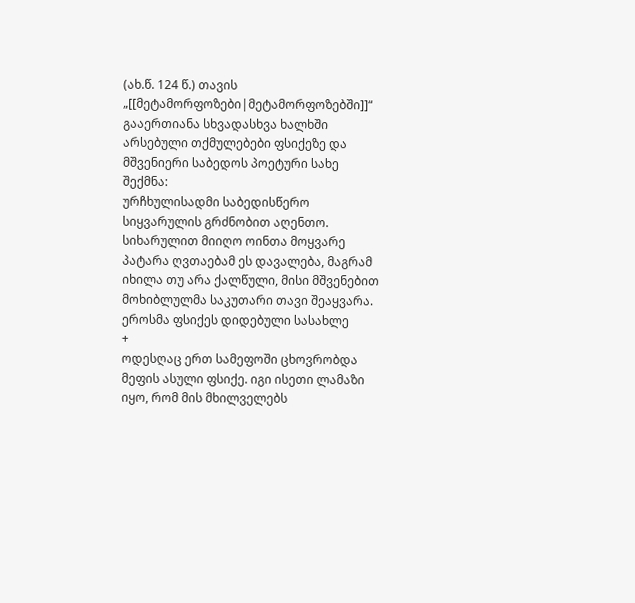(ახ.წ. 124 წ.) თავის „[[მეტამორფოზები|მეტამორფოზებში]]“ გააერთიანა სხვადასხვა ხალხში არსებული თქმულებები ფსიქეზე და მშვენიერი საბედოს პოეტური სახე შექმნა:
ურჩხულისადმი საბედისწერო სიყვარულის გრძნობით აღენთო. სიხარულით მიიღო ოინთა მოყვარე პატარა ღვთაებამ ეს დავალება, მაგრამ იხილა თუ არა ქალწული, მისი მშვენებით მოხიბლულმა საკუთარი თავი შეაყვარა. ეროსმა ფსიქეს დიდებული სასახლე
+
ოდესღაც ერთ სამეფოში ცხოვრობდა მეფის ასული ფსიქე. იგი ისეთი ლამაზი იყო, რომ მის მხილველებს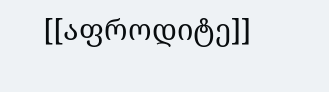[[აფროდიტე]]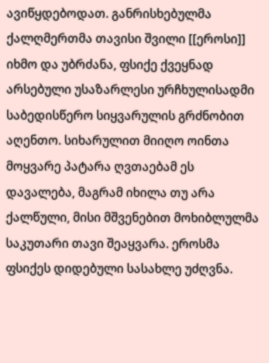ავიწყდებოდათ. განრისხებულმა ქალღმერთმა თავისი შვილი [[ეროსი]] იხმო და უბრძანა, ფსიქე ქვეყნად არსებული უსაზარლესი ურჩხულისადმი საბედისწერო სიყვარულის გრძნობით აღენთო. სიხარულით მიიღო ოინთა მოყვარე პატარა ღვთაებამ ეს დავალება, მაგრამ იხილა თუ არა ქალწული, მისი მშვენებით მოხიბლულმა საკუთარი თავი შეაყვარა. ეროსმა ფსიქეს დიდებული სასახლე უძღვნა.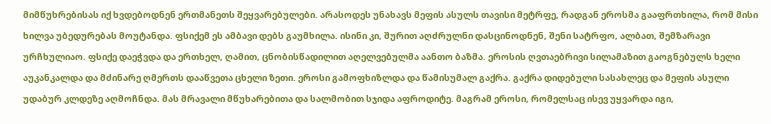მიმწუხრებისას იქ ხვდებოდნენ ერთმანეთს შეყვარებულები. არასოდეს უნახავს მეფის ასულს თავისი მეტრფე, რადგან ეროსმა გააფრთხილა, რომ მისი ხილვა უბედურებას მოუტანდა. ფსიქემ ეს ამბავი დებს გაუმხილა. ისინი კი, შურით აღძრულნი დასცინოდნენ, შენი სატრფო, ალბათ, შემზარავი ურჩხულიაო. ფსიქე დაეჭვდა და ერთხელ, ღამით, ცნობისწადილით აღელვებულმა აანთო ბაზმა. ეროსის ღვთაებრივი სილამაზით გაოგნებულს ხელი აუკანკალდა და მძინარე ღმერთს დააწვეთა ცხელი ზეთი. ეროსი გამოფხიზლდა და წამისუმალ გაქრა. გაქრა დიდებული სასახლეც და მეფის ასული უდაბურ კლდეზე აღმოჩნდა. მას მრავალი მწუხარებითა და სალმობით სჯიდა აფროდიტე. მაგრამ ეროსი, რომელსაც ისევ უყვარდა იგი,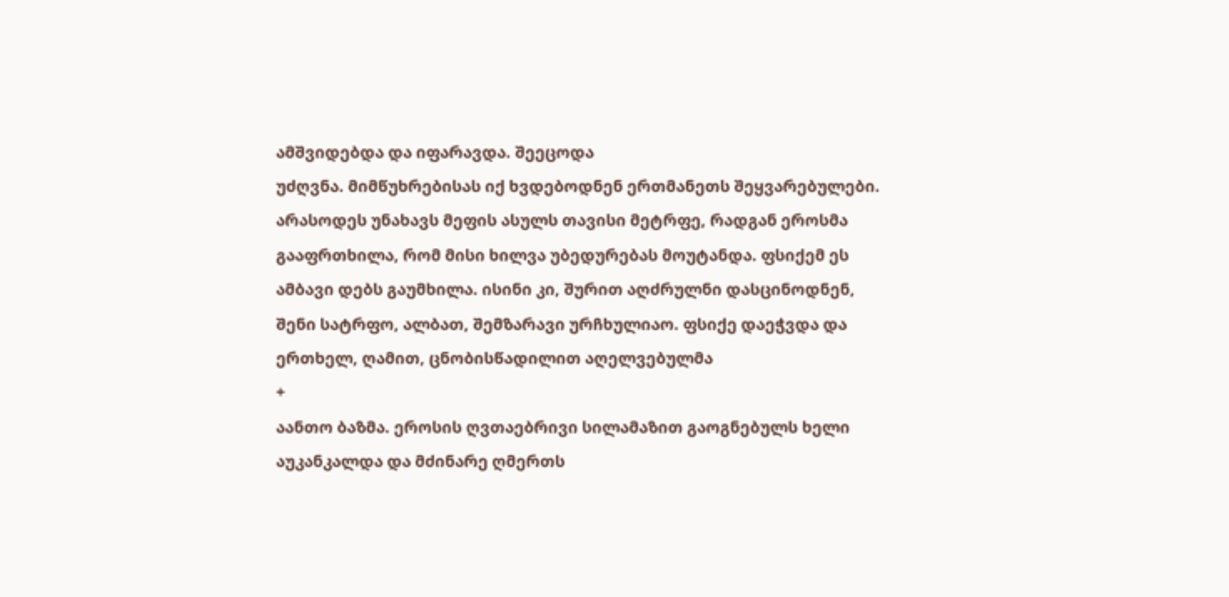ამშვიდებდა და იფარავდა. შეეცოდა
უძღვნა. მიმწუხრებისას იქ ხვდებოდნენ ერთმანეთს შეყვარებულები. არასოდეს უნახავს მეფის ასულს თავისი მეტრფე, რადგან ეროსმა გააფრთხილა, რომ მისი ხილვა უბედურებას მოუტანდა. ფსიქემ ეს ამბავი დებს გაუმხილა. ისინი კი, შურით აღძრულნი დასცინოდნენ, შენი სატრფო, ალბათ, შემზარავი ურჩხულიაო. ფსიქე დაეჭვდა და ერთხელ, ღამით, ცნობისწადილით აღელვებულმა
+
აანთო ბაზმა. ეროსის ღვთაებრივი სილამაზით გაოგნებულს ხელი აუკანკალდა და მძინარე ღმერთს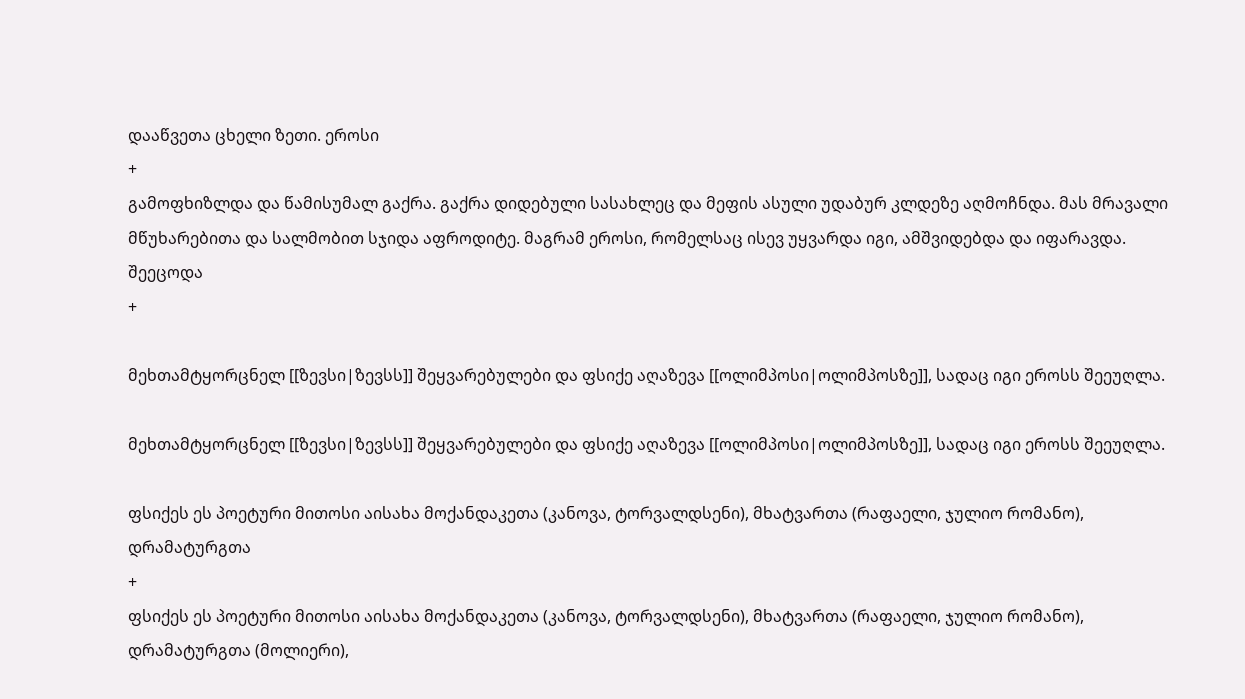დააწვეთა ცხელი ზეთი. ეროსი
+
გამოფხიზლდა და წამისუმალ გაქრა. გაქრა დიდებული სასახლეც და მეფის ასული უდაბურ კლდეზე აღმოჩნდა. მას მრავალი მწუხარებითა და სალმობით სჯიდა აფროდიტე. მაგრამ ეროსი, რომელსაც ისევ უყვარდა იგი, ამშვიდებდა და იფარავდა. შეეცოდა
+

მეხთამტყორცნელ [[ზევსი|ზევსს]] შეყვარებულები და ფსიქე აღაზევა [[ოლიმპოსი|ოლიმპოსზე]], სადაც იგი ეროსს შეეუღლა.

მეხთამტყორცნელ [[ზევსი|ზევსს]] შეყვარებულები და ფსიქე აღაზევა [[ოლიმპოსი|ოლიმპოსზე]], სადაც იგი ეროსს შეეუღლა.

ფსიქეს ეს პოეტური მითოსი აისახა მოქანდაკეთა (კანოვა, ტორვალდსენი), მხატვართა (რაფაელი, ჯულიო რომანო), დრამატურგთა
+
ფსიქეს ეს პოეტური მითოსი აისახა მოქანდაკეთა (კანოვა, ტორვალდსენი), მხატვართა (რაფაელი, ჯულიო რომანო), დრამატურგთა (მოლიერი),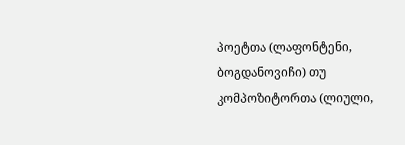პოეტთა (ლაფონტენი, ბოგდანოვიჩი) თუ კომპოზიტორთა (ლიული,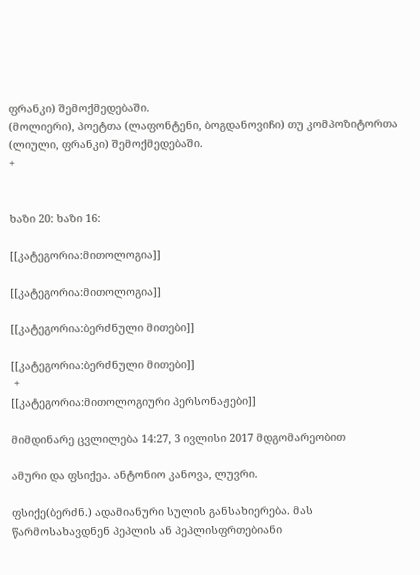ფრანკი) შემოქმედებაში.
(მოლიერი), პოეტთა (ლაფონტენი, ბოგდანოვიჩი) თუ კომპოზიტორთა (ლიული, ფრანკი) შემოქმედებაში.
+


ხაზი 20: ხაზი 16:

[[კატეგორია:მითოლოგია]]

[[კატეგორია:მითოლოგია]]

[[კატეგორია:ბერძნული მითები]]

[[კატეგორია:ბერძნული მითები]]
 +
[[კატეგორია:მითოლოგიური პერსონაჟები]]

მიმდინარე ცვლილება 14:27, 3 ივლისი 2017 მდგომარეობით

ამური და ფსიქეა. ანტონიო კანოვა, ლუვრი.

ფსიქე(ბერძნ.) ადამიანური სულის განსახიერება. მას წარმოსახავდნენ პეპლის ან პეპლისფრთებიანი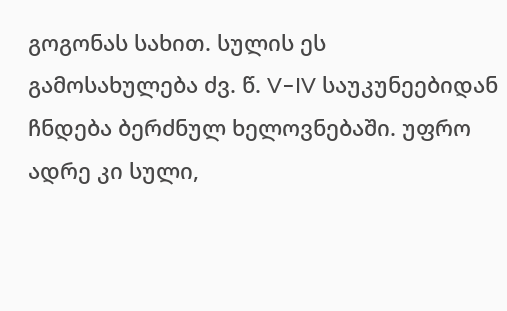გოგონას სახით. სულის ეს გამოსახულება ძვ. წ. V–IV საუკუნეებიდან ჩნდება ბერძნულ ხელოვნებაში. უფრო ადრე კი სული,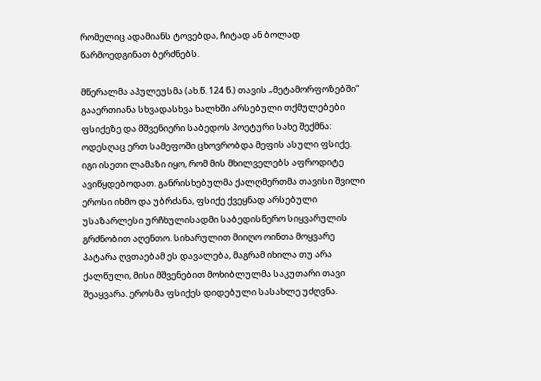რომელიც ადამიანს ტოვებდა, ჩიტად ან ბოლად წარმოედგინათ ბერძნებს.

მწერალმა აპულეუსმა (ახ.წ. 124 წ.) თავის „მეტამორფოზებში“ გააერთიანა სხვადასხვა ხალხში არსებული თქმულებები ფსიქეზე და მშვენიერი საბედოს პოეტური სახე შექმნა: ოდესღაც ერთ სამეფოში ცხოვრობდა მეფის ასული ფსიქე. იგი ისეთი ლამაზი იყო, რომ მის მხილველებს აფროდიტე ავიწყდებოდათ. განრისხებულმა ქალღმერთმა თავისი შვილი ეროსი იხმო და უბრძანა, ფსიქე ქვეყნად არსებული უსაზარლესი ურჩხულისადმი საბედისწერო სიყვარულის გრძნობით აღენთო. სიხარულით მიიღო ოინთა მოყვარე პატარა ღვთაებამ ეს დავალება, მაგრამ იხილა თუ არა ქალწული, მისი მშვენებით მოხიბლულმა საკუთარი თავი შეაყვარა. ეროსმა ფსიქეს დიდებული სასახლე უძღვნა.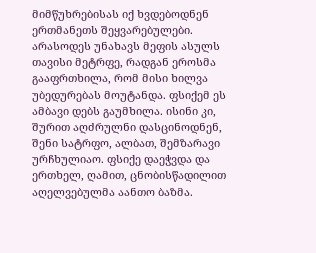მიმწუხრებისას იქ ხვდებოდნენ ერთმანეთს შეყვარებულები. არასოდეს უნახავს მეფის ასულს თავისი მეტრფე, რადგან ეროსმა გააფრთხილა, რომ მისი ხილვა უბედურებას მოუტანდა. ფსიქემ ეს ამბავი დებს გაუმხილა. ისინი კი, შურით აღძრულნი დასცინოდნენ, შენი სატრფო, ალბათ, შემზარავი ურჩხულიაო. ფსიქე დაეჭვდა და ერთხელ, ღამით, ცნობისწადილით აღელვებულმა აანთო ბაზმა.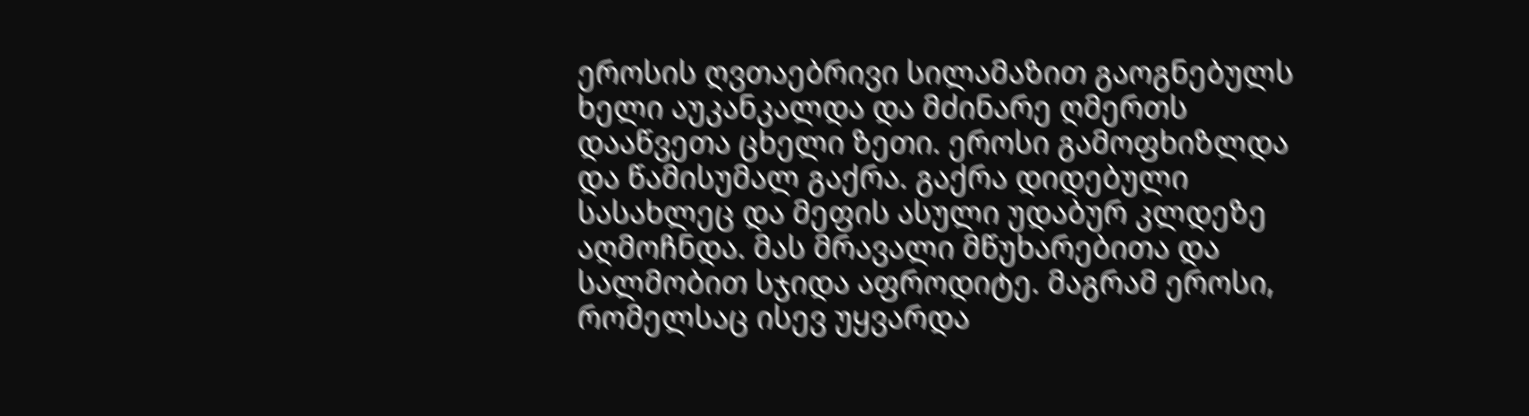ეროსის ღვთაებრივი სილამაზით გაოგნებულს ხელი აუკანკალდა და მძინარე ღმერთს დააწვეთა ცხელი ზეთი. ეროსი გამოფხიზლდა და წამისუმალ გაქრა. გაქრა დიდებული სასახლეც და მეფის ასული უდაბურ კლდეზე აღმოჩნდა. მას მრავალი მწუხარებითა და სალმობით სჯიდა აფროდიტე. მაგრამ ეროსი, რომელსაც ისევ უყვარდა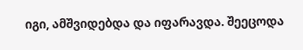იგი, ამშვიდებდა და იფარავდა. შეეცოდა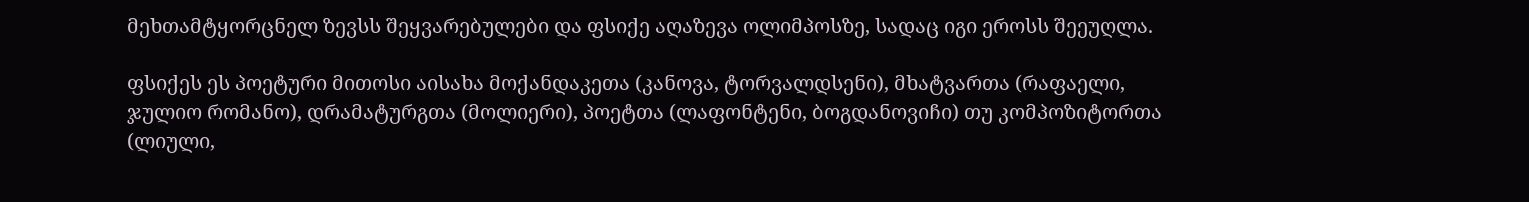მეხთამტყორცნელ ზევსს შეყვარებულები და ფსიქე აღაზევა ოლიმპოსზე, სადაც იგი ეროსს შეეუღლა.

ფსიქეს ეს პოეტური მითოსი აისახა მოქანდაკეთა (კანოვა, ტორვალდსენი), მხატვართა (რაფაელი, ჯულიო რომანო), დრამატურგთა (მოლიერი), პოეტთა (ლაფონტენი, ბოგდანოვიჩი) თუ კომპოზიტორთა (ლიული,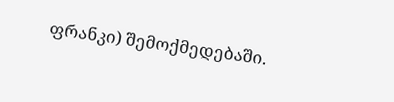ფრანკი) შემოქმედებაში.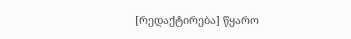[რედაქტირება] წყარო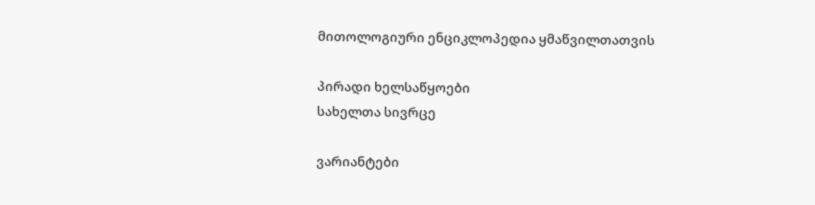მითოლოგიური ენციკლოპედია ყმაწვილთათვის

პირადი ხელსაწყოები
სახელთა სივრცე

ვარიანტები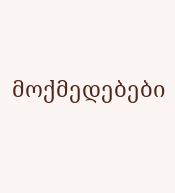მოქმედებები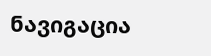ნავიგაცია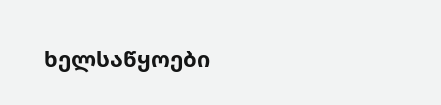ხელსაწყოები